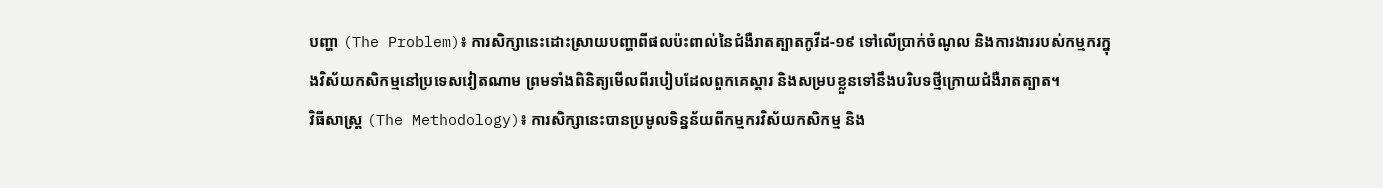បញ្ហា (The Problem)៖ ការសិក្សានេះដោះស្រាយបញ្ហាពីផលប៉ះពាល់នៃជំងឺរាតត្បាតកូវីដ-១៩ ទៅលើប្រាក់ចំណូល និងការងាររបស់កម្មករក្នុងវិស័យកសិកម្មនៅប្រទេសវៀតណាម ព្រមទាំងពិនិត្យមើលពីរបៀបដែលពួកគេស្តារ និងសម្របខ្លួនទៅនឹងបរិបទថ្មីក្រោយជំងឺរាតត្បាត។
វិធីសាស្ត្រ (The Methodology)៖ ការសិក្សានេះបានប្រមូលទិន្នន័យពីកម្មករវិស័យកសិកម្ម និង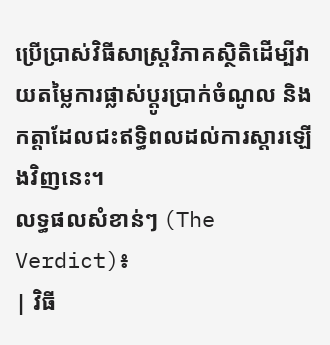ប្រើប្រាស់វិធីសាស្ត្រវិភាគស្ថិតិដើម្បីវាយតម្លៃការផ្លាស់ប្តូរប្រាក់ចំណូល និងកត្តាដែលជះឥទ្ធិពលដល់ការស្ដារឡើងវិញនេះ។
លទ្ធផលសំខាន់ៗ (The Verdict)៖
| វិធី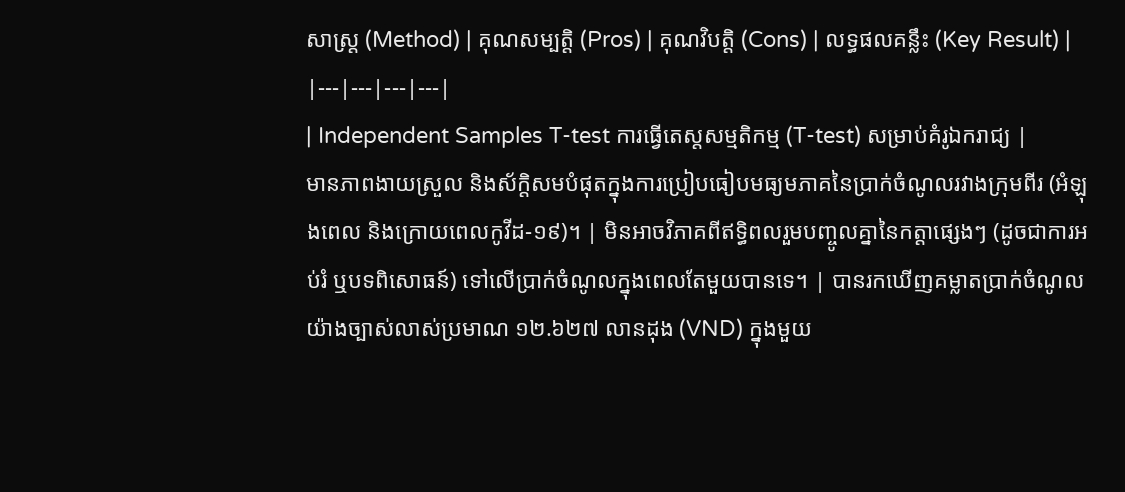សាស្ត្រ (Method) | គុណសម្បត្តិ (Pros) | គុណវិបត្តិ (Cons) | លទ្ធផលគន្លឹះ (Key Result) |
|---|---|---|---|
| Independent Samples T-test ការធ្វើតេស្តសម្មតិកម្ម (T-test) សម្រាប់គំរូឯករាជ្យ |
មានភាពងាយស្រួល និងស័ក្តិសមបំផុតក្នុងការប្រៀបធៀបមធ្យមភាគនៃប្រាក់ចំណូលរវាងក្រុមពីរ (អំឡុងពេល និងក្រោយពេលកូវីដ-១៩)។ | មិនអាចវិភាគពីឥទ្ធិពលរួមបញ្ចូលគ្នានៃកត្តាផ្សេងៗ (ដូចជាការអប់រំ ឬបទពិសោធន៍) ទៅលើប្រាក់ចំណូលក្នុងពេលតែមួយបានទេ។ | បានរកឃើញគម្លាតប្រាក់ចំណូលយ៉ាងច្បាស់លាស់ប្រមាណ ១២.៦២៧ លានដុង (VND) ក្នុងមួយ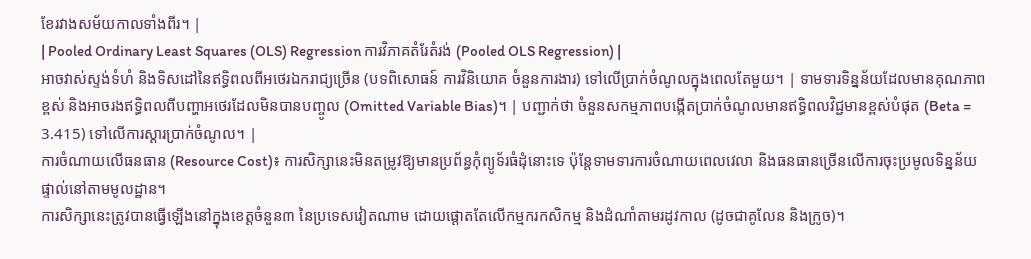ខែរវាងសម័យកាលទាំងពីរ។ |
| Pooled Ordinary Least Squares (OLS) Regression ការវិភាគតំរែតំរង់ (Pooled OLS Regression) |
អាចវាស់ស្ទង់ទំហំ និងទិសដៅនៃឥទ្ធិពលពីអថេរឯករាជ្យច្រើន (បទពិសោធន៍ ការវិនិយោគ ចំនួនការងារ) ទៅលើប្រាក់ចំណូលក្នុងពេលតែមួយ។ | ទាមទារទិន្នន័យដែលមានគុណភាពខ្ពស់ និងអាចរងឥទ្ធិពលពីបញ្ហាអថេរដែលមិនបានបញ្ចូល (Omitted Variable Bias)។ | បញ្ជាក់ថា ចំនួនសកម្មភាពបង្កើតប្រាក់ចំណូលមានឥទ្ធិពលវិជ្ជមានខ្ពស់បំផុត (Beta = 3.415) ទៅលើការស្ដារប្រាក់ចំណូល។ |
ការចំណាយលើធនធាន (Resource Cost)៖ ការសិក្សានេះមិនតម្រូវឱ្យមានប្រព័ន្ធកុំព្យូទ័រធំដុំនោះទេ ប៉ុន្តែទាមទារការចំណាយពេលវេលា និងធនធានច្រើនលើការចុះប្រមូលទិន្នន័យផ្ទាល់នៅតាមមូលដ្ឋាន។
ការសិក្សានេះត្រូវបានធ្វើឡើងនៅក្នុងខេត្តចំនួន៣ នៃប្រទេសវៀតណាម ដោយផ្តោតតែលើកម្មករកសិកម្ម និងដំណាំតាមរដូវកាល (ដូចជាគូលែន និងក្រូច)។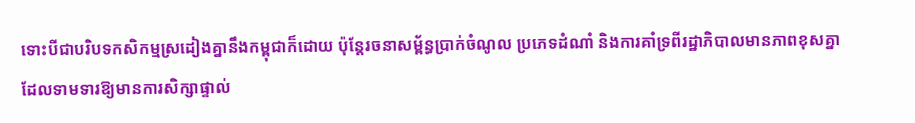ទោះបីជាបរិបទកសិកម្មស្រដៀងគ្នានឹងកម្ពុជាក៏ដោយ ប៉ុន្តែរចនាសម្ព័ន្ធប្រាក់ចំណូល ប្រភេទដំណាំ និងការគាំទ្រពីរដ្ឋាភិបាលមានភាពខុសគ្នា ដែលទាមទារឱ្យមានការសិក្សាផ្ទាល់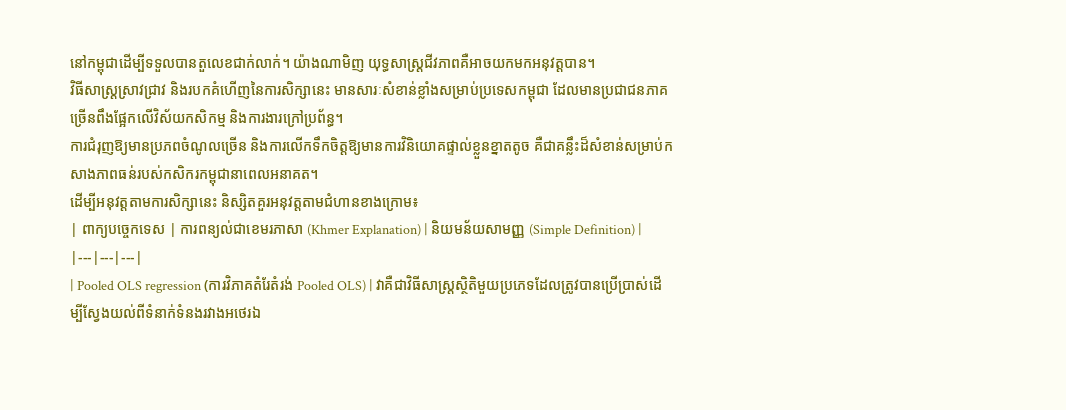នៅកម្ពុជាដើម្បីទទួលបានតួលេខជាក់លាក់។ យ៉ាងណាមិញ យុទ្ធសាស្ត្រជីវភាពគឺអាចយកមកអនុវត្តបាន។
វិធីសាស្ត្រស្រាវជ្រាវ និងរបកគំហើញនៃការសិក្សានេះ មានសារៈសំខាន់ខ្លាំងសម្រាប់ប្រទេសកម្ពុជា ដែលមានប្រជាជនភាគច្រើនពឹងផ្អែកលើវិស័យកសិកម្ម និងការងារក្រៅប្រព័ន្ធ។
ការជំរុញឱ្យមានប្រភពចំណូលច្រើន និងការលើកទឹកចិត្តឱ្យមានការវិនិយោគផ្ទាល់ខ្លួនខ្នាតតូច គឺជាគន្លឹះដ៏សំខាន់សម្រាប់កសាងភាពធន់របស់កសិករកម្ពុជានាពេលអនាគត។
ដើម្បីអនុវត្តតាមការសិក្សានេះ និស្សិតគួរអនុវត្តតាមជំហានខាងក្រោម៖
| ពាក្យបច្ចេកទេស | ការពន្យល់ជាខេមរភាសា (Khmer Explanation) | និយមន័យសាមញ្ញ (Simple Definition) |
|---|---|---|
| Pooled OLS regression (ការវិភាគតំរែតំរង់ Pooled OLS) | វាគឺជាវិធីសាស្ត្រស្ថិតិមួយប្រភេទដែលត្រូវបានប្រើប្រាស់ដើម្បីស្វែងយល់ពីទំនាក់ទំនងរវាងអថេរឯ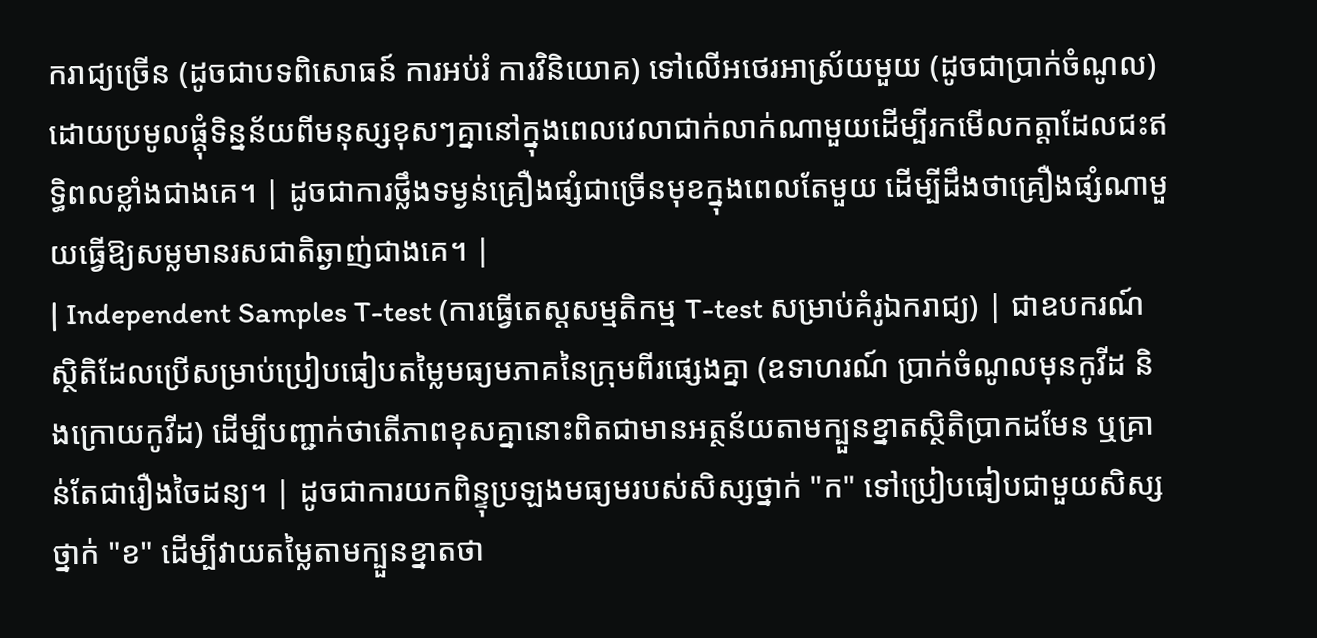ករាជ្យច្រើន (ដូចជាបទពិសោធន៍ ការអប់រំ ការវិនិយោគ) ទៅលើអថេរអាស្រ័យមួយ (ដូចជាប្រាក់ចំណូល) ដោយប្រមូលផ្តុំទិន្នន័យពីមនុស្សខុសៗគ្នានៅក្នុងពេលវេលាជាក់លាក់ណាមួយដើម្បីរកមើលកត្តាដែលជះឥទ្ធិពលខ្លាំងជាងគេ។ | ដូចជាការថ្លឹងទម្ងន់គ្រឿងផ្សំជាច្រើនមុខក្នុងពេលតែមួយ ដើម្បីដឹងថាគ្រឿងផ្សំណាមួយធ្វើឱ្យសម្លមានរសជាតិឆ្ងាញ់ជាងគេ។ |
| Independent Samples T-test (ការធ្វើតេស្តសម្មតិកម្ម T-test សម្រាប់គំរូឯករាជ្យ) | ជាឧបករណ៍ស្ថិតិដែលប្រើសម្រាប់ប្រៀបធៀបតម្លៃមធ្យមភាគនៃក្រុមពីរផ្សេងគ្នា (ឧទាហរណ៍ ប្រាក់ចំណូលមុនកូវីដ និងក្រោយកូវីដ) ដើម្បីបញ្ជាក់ថាតើភាពខុសគ្នានោះពិតជាមានអត្ថន័យតាមក្បួនខ្នាតស្ថិតិប្រាកដមែន ឬគ្រាន់តែជារឿងចៃដន្យ។ | ដូចជាការយកពិន្ទុប្រឡងមធ្យមរបស់សិស្សថ្នាក់ "ក" ទៅប្រៀបធៀបជាមួយសិស្សថ្នាក់ "ខ" ដើម្បីវាយតម្លៃតាមក្បួនខ្នាតថា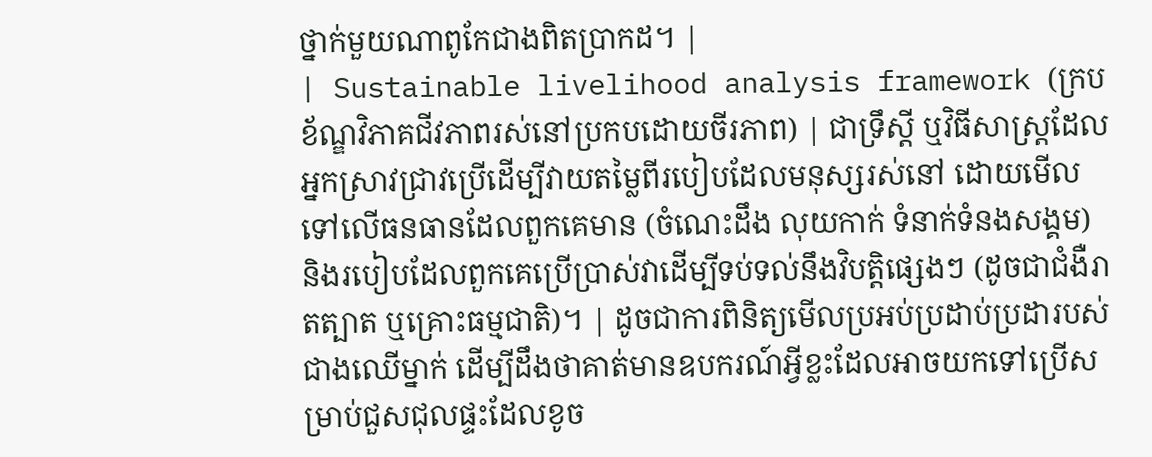ថ្នាក់មួយណាពូកែជាងពិតប្រាកដ។ |
| Sustainable livelihood analysis framework (ក្របខ័ណ្ឌវិភាគជីវភាពរស់នៅប្រកបដោយចីរភាព) | ជាទ្រឹស្តី ឬវិធីសាស្ត្រដែលអ្នកស្រាវជ្រាវប្រើដើម្បីវាយតម្លៃពីរបៀបដែលមនុស្សរស់នៅ ដោយមើលទៅលើធនធានដែលពួកគេមាន (ចំណេះដឹង លុយកាក់ ទំនាក់ទំនងសង្គម) និងរបៀបដែលពួកគេប្រើប្រាស់វាដើម្បីទប់ទល់នឹងវិបត្តិផ្សេងៗ (ដូចជាជំងឺរាតត្បាត ឬគ្រោះធម្មជាតិ)។ | ដូចជាការពិនិត្យមើលប្រអប់ប្រដាប់ប្រដារបស់ជាងឈើម្នាក់ ដើម្បីដឹងថាគាត់មានឧបករណ៍អ្វីខ្លះដែលអាចយកទៅប្រើសម្រាប់ជួសជុលផ្ទះដែលខូច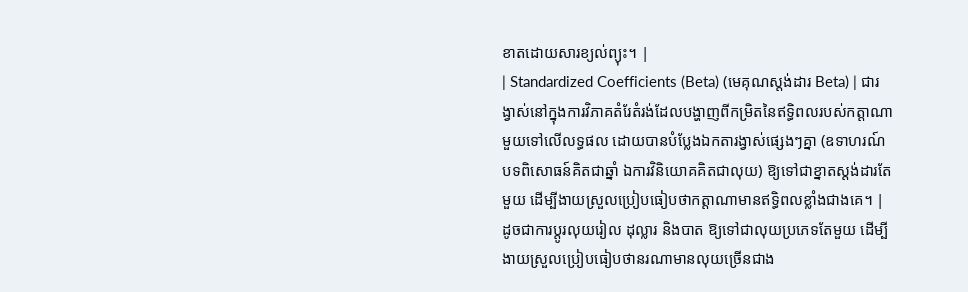ខាតដោយសារខ្យល់ព្យុះ។ |
| Standardized Coefficients (Beta) (មេគុណស្តង់ដារ Beta) | ជារង្វាស់នៅក្នុងការវិភាគតំរែតំរង់ដែលបង្ហាញពីកម្រិតនៃឥទ្ធិពលរបស់កត្តាណាមួយទៅលើលទ្ធផល ដោយបានបំប្លែងឯកតារង្វាស់ផ្សេងៗគ្នា (ឧទាហរណ៍ បទពិសោធន៍គិតជាឆ្នាំ ឯការវិនិយោគគិតជាលុយ) ឱ្យទៅជាខ្នាតស្តង់ដារតែមួយ ដើម្បីងាយស្រួលប្រៀបធៀបថាកត្តាណាមានឥទ្ធិពលខ្លាំងជាងគេ។ | ដូចជាការប្តូរលុយរៀល ដុល្លារ និងបាត ឱ្យទៅជាលុយប្រភេទតែមួយ ដើម្បីងាយស្រួលប្រៀបធៀបថានរណាមានលុយច្រើនជាង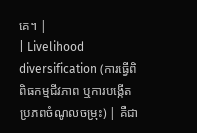គេ។ |
| Livelihood diversification (ការធ្វើពិពិធកម្មជីវភាព ឬការបង្កើតប្រភពចំណូលចម្រុះ) | គឺជា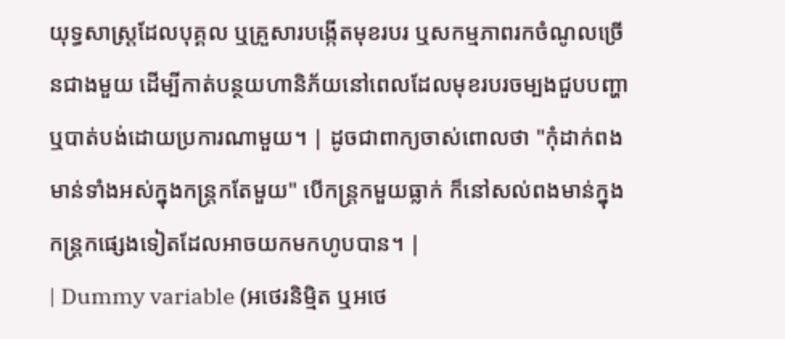យុទ្ធសាស្ត្រដែលបុគ្គល ឬគ្រួសារបង្កើតមុខរបរ ឬសកម្មភាពរកចំណូលច្រើនជាងមួយ ដើម្បីកាត់បន្ថយហានិភ័យនៅពេលដែលមុខរបរចម្បងជួបបញ្ហា ឬបាត់បង់ដោយប្រការណាមួយ។ | ដូចជាពាក្យចាស់ពោលថា "កុំដាក់ពងមាន់ទាំងអស់ក្នុងកន្ត្រកតែមួយ" បើកន្ត្រកមួយធ្លាក់ ក៏នៅសល់ពងមាន់ក្នុងកន្ត្រកផ្សេងទៀតដែលអាចយកមកហូបបាន។ |
| Dummy variable (អថេរនិម្មិត ឬអថេ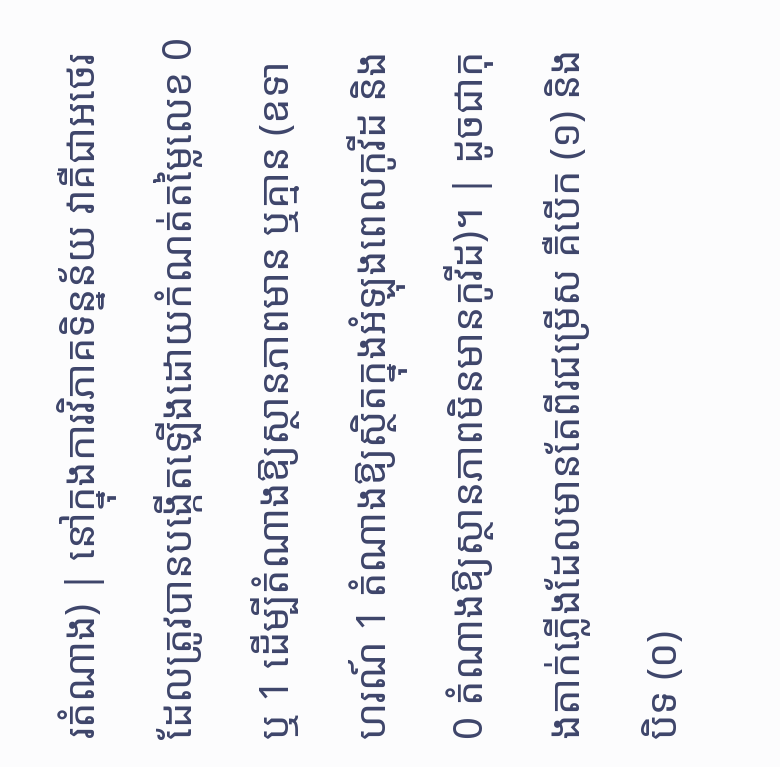រតំណាង) | នៅក្នុងការវិភាគទិន្នន័យ វាគឺជាអថេរដែលត្រូវបានបង្កើតឡើងដោយកំណត់តម្លៃលេខ 0 ឬ 1 ដើម្បីតំណាងឱ្យស្ថានភាពមាន ឬគ្មាន (ឧទាហរណ៍ 1 តំណាងឱ្យស្ថិតក្នុងអំឡុងពេលកូវីដ និង 0 តំណាងឱ្យស្ថានភាពមិនមានកូវីដ)។ | ដូចជាកុងតាក់ភ្លើងដែលមានតែពីរជម្រើស គឺបើក (១) និងបិទ (០)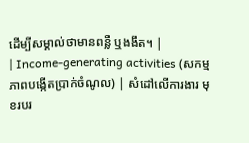ដើម្បីសម្គាល់ថាមានពន្លឺ ឬងងឹត។ |
| Income-generating activities (សកម្មភាពបង្កើតប្រាក់ចំណូល) | សំដៅលើការងារ មុខរបរ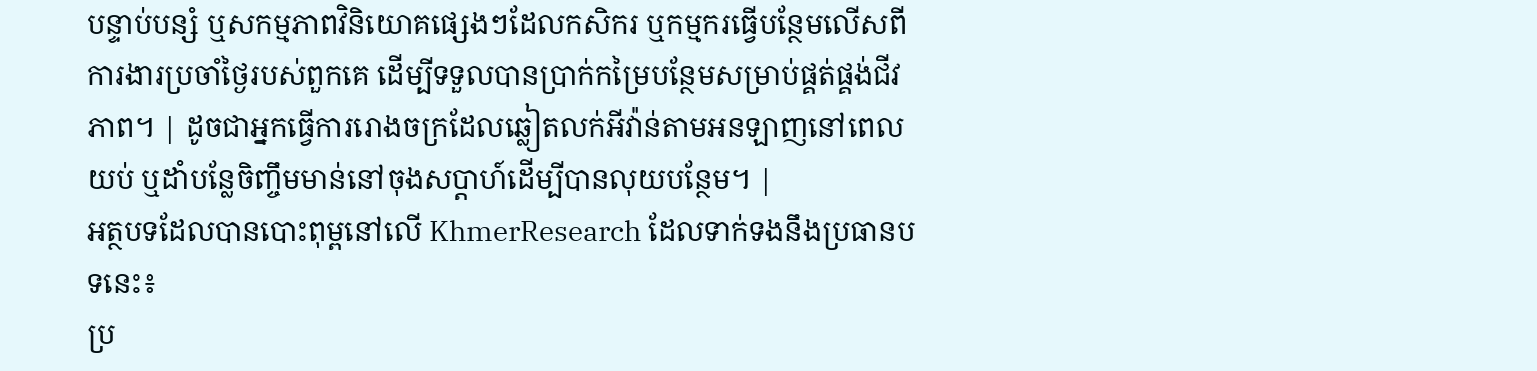បន្ទាប់បន្សំ ឬសកម្មភាពវិនិយោគផ្សេងៗដែលកសិករ ឬកម្មករធ្វើបន្ថែមលើសពីការងារប្រចាំថ្ងៃរបស់ពួកគេ ដើម្បីទទួលបានប្រាក់កម្រៃបន្ថែមសម្រាប់ផ្គត់ផ្គង់ជីវភាព។ | ដូចជាអ្នកធ្វើការរោងចក្រដែលឆ្លៀតលក់អីវ៉ាន់តាមអនឡាញនៅពេលយប់ ឬដាំបន្លែចិញ្ចឹមមាន់នៅចុងសប្តាហ៍ដើម្បីបានលុយបន្ថែម។ |
អត្ថបទដែលបានបោះពុម្ពនៅលើ KhmerResearch ដែលទាក់ទងនឹងប្រធានបទនេះ៖
ប្រ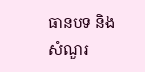ធានបទ និងសំណួរ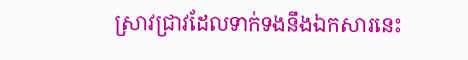ស្រាវជ្រាវដែលទាក់ទងនឹងឯកសារនេះ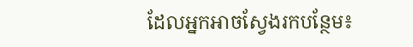ដែលអ្នកអាចស្វែងរកបន្ថែម៖